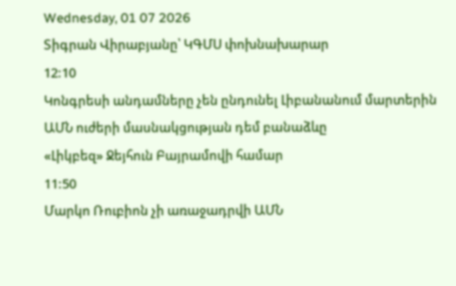Wednesday, 01 07 2026
Տիգրան Վիրաբյանը՝ ԿԳՄՍ փոխնախարար
12:10
Կոնգրեսի անդամները չեն ընդունել Լիբանանում մարտերին ԱՄՆ ուժերի մասնակցության դեմ բանաձևը
«Լիկբեզ» Ջեյհուն Բայրամովի համար
11:50
Մարկո Ռուբիոն չի առաջադրվի ԱՄՆ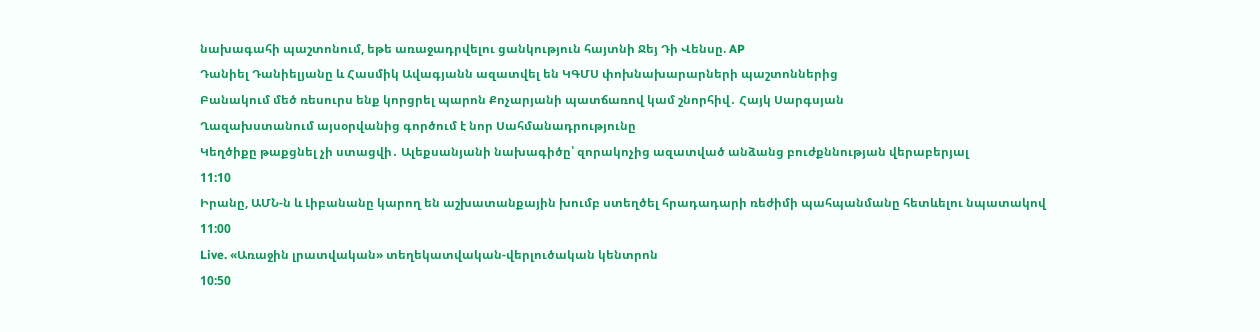նախագահի պաշտոնում, եթե առաջադրվելու ցանկություն հայտնի Ջեյ Դի Վենսը. AP
Դանիել Դանիելյանը և Հասմիկ Ավագյանն ազատվել են ԿԳՄՍ փոխնախարարների պաշտոններից
Բանակում մեծ ռեսուրս ենք կորցրել պարոն Քոչարյանի պատճառով կամ շնորհիվ․ Հայկ Սարգսյան
Ղազախստանում այսօրվանից գործում է նոր Սահմանադրությունը
Կեղծիքը թաքցնել չի ստացվի․ Ալեքսանյանի նախագիծը՝ զորակոչից ազատված անձանց բուժքննության վերաբերյալ
11:10
Իրանը, ԱՄՆ-ն և Լիբանանը կարող են աշխատանքային խումբ ստեղծել հրադադարի ռեժիմի պահպանմանը հետևելու նպատակով
11:00
Live. «Առաջին լրատվական» տեղեկատվական-վերլուծական կենտրոն
10:50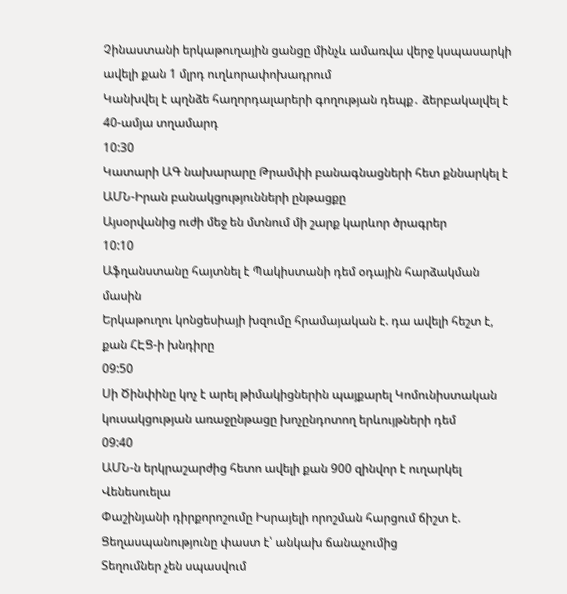Չինաստանի երկաթուղային ցանցը մինչև ամառվա վերջ կսպասարկի ավելի քան 1 մլրդ ուղևորափոխադրում
Կանխվել է պղնձե հաղորդալարերի գողության դեպք․ ձերբակալվել է 40-ամյա տղամարդ
10:30
Կատարի ԱԳ նախարարը Թրամփի բանագնացների հետ քննարկել է ԱՄՆ-Իրան բանակցությունների ընթացքը
Այսօրվանից ուժի մեջ են մտնում մի շարք կարևոր ծրագրեր
10:10
Աֆղանստանը հայտնել է Պակիստանի դեմ օդային հարձակման մասին
Երկաթուղու կոնցեսիայի խզումը հրամայական է. դա ավելի հեշտ է, քան ՀԷՑ-ի խնդիրը
09:50
Սի Ծինփինը կոչ է արել թիմակիցներին պայքարել Կոմունիստական կուսակցության առաջընթացը խոչընդոտող երևույթների դեմ
09:40
ԱՄՆ-ն երկրաշարժից հետո ավելի քան 900 զինվոր է ուղարկել Վենեսուելա
Փաշինյանի դիրքորոշումը Իսրայելի որոշման հարցում ճիշտ է. Ցեղասպանությունը փաստ է՝ անկախ ճանաչումից
Տեղումներ չեն սպասվում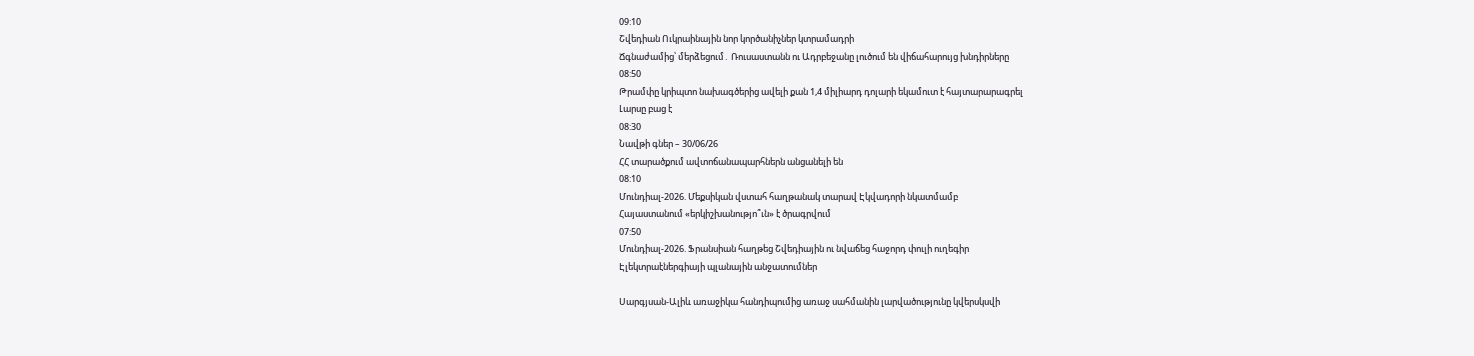09:10
Շվեդիան Ուկրաինային նոր կործանիչներ կտրամադրի
Ճգնաժամից՝ մերձեցում․ Ռուսաստանն ու Ադրբեջանը լուծում են վիճահարույց խնդիրները
08:50
Թրամփը կրիպտո նախագծերից ավելի քան 1,4 միլիարդ դոլարի եկամուտ է հայտարարագրել
Լարսը բաց է
08:30
Նավթի գներ – 30/06/26
ՀՀ տարածքում ավտոճանապարհներն անցանելի են
08:10
Մունդիալ-2026. Մեքսիկան վստահ հաղթանակ տարավ Էկվադորի նկատմամբ
Հայաստանում «երկիշխանությո՞ւն» է ծրագրվում
07:50
Մունդիալ-2026. Ֆրանսիան հաղթեց Շվեդիային ու նվաճեց հաջորդ փուլի ուղեգիր
Էլեկտրաէներգիայի պլանային անջատումներ

Սարգյսան-Ալիև առաջիկա հանդիպումից առաջ սահմանին լարվածությունը կվերսկսվի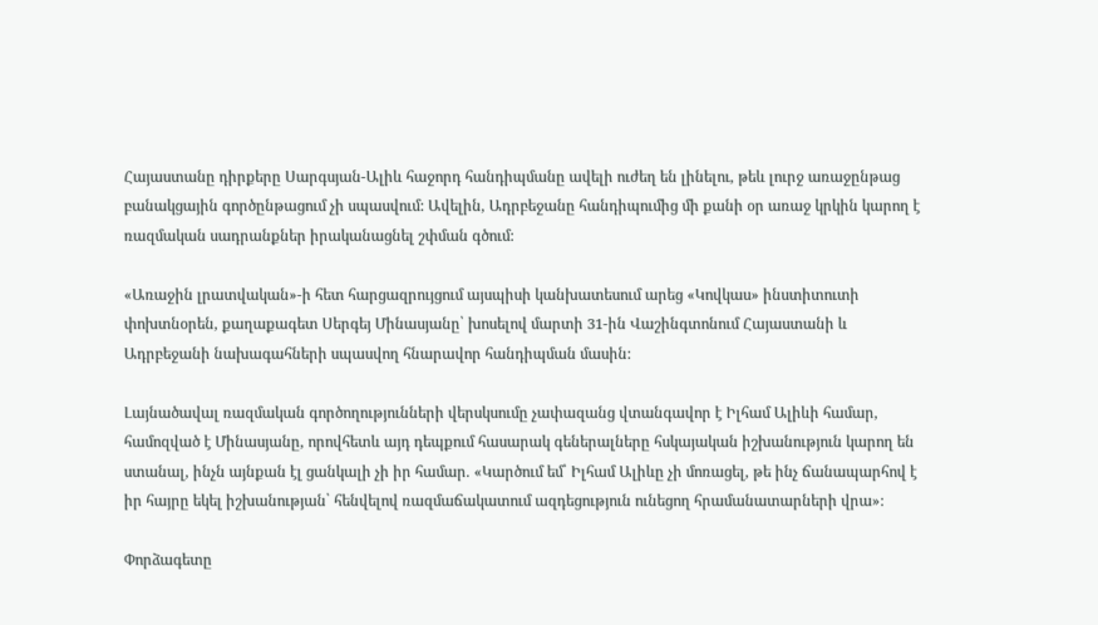Հայաստանը դիրքերը Սարգսյան-Ալիև հաջորդ հանդիպմանը ավելի ուժեղ են լինելու, թեև լուրջ առաջընթաց բանակցային գործընթացում չի սպասվում: Ավելին, Ադրբեջանը հանդիպումից մի քանի օր առաջ կրկին կարող է ռազմական սադրանքներ իրականացնել շփման գծում:

«Առաջին լրատվական»-ի հետ հարցազրույցում այսպիսի կանխատեսում արեց «Կովկաս» ինստիտուտի փոխտնօրեն, քաղաքագետ Սերգեյ Մինասյանը՝ խոսելով մարտի 31-ին Վաշինգտոնում Հայաստանի և Ադրբեջանի նախագահների սպասվող հնարավոր հանդիպման մասին:

Լայնածավալ ռազմական գործողությունների վերսկսումը չափազանց վտանգավոր է Իլհամ Ալիևի համար, համոզված է Մինասյանը, որովհետև այդ դեպքում հասարակ գեներալները հսկայական իշխանություն կարող են ստանալ, ինչն այնքան էլ ցանկալի չի իր համար. «Կարծում եմ՝ Իլհամ Ալիևը չի մոռացել, թե ինչ ճանապարհով է իր հայրը եկել իշխանության՝ հենվելով ռազմաճակատում ազդեցություն ունեցող հրամանատարների վրա»:

Փորձագետը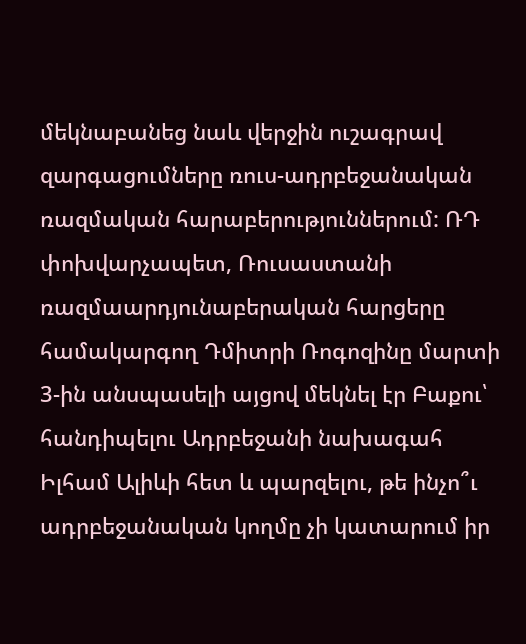մեկնաբանեց նաև վերջին ուշագրավ զարգացումները ռուս-ադրբեջանական ռազմական հարաբերություններում: ՌԴ փոխվարչապետ, Ռուսաստանի ռազմաարդյունաբերական հարցերը համակարգող Դմիտրի Ռոգոզինը մարտի 3-ին անսպասելի այցով մեկնել էր Բաքու՝ հանդիպելու Ադրբեջանի նախագահ Իլհամ Ալիևի հետ և պարզելու, թե ինչո՞ւ ադրբեջանական կողմը չի կատարում իր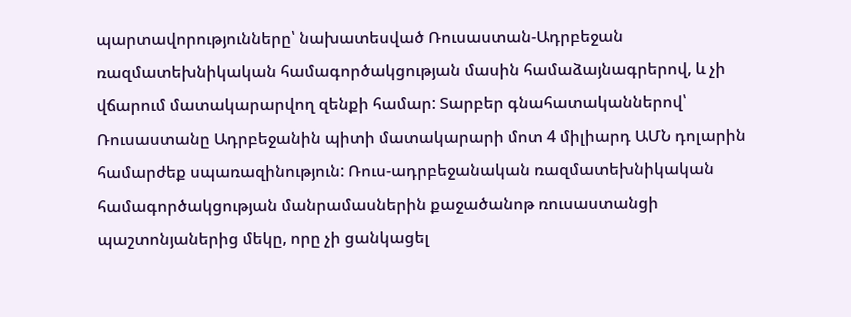պարտավորությունները՝ նախատեսված Ռուսաստան-Ադրբեջան ռազմատեխնիկական համագործակցության մասին համաձայնագրերով, և չի վճարում մատակարարվող զենքի համար: Տարբեր գնահատականներով՝ Ռուսաստանը Ադրբեջանին պիտի մատակարարի մոտ 4 միլիարդ ԱՄՆ դոլարին համարժեք սպառազինություն: Ռուս-ադրբեջանական ռազմատեխնիկական համագործակցության մանրամասներին քաջածանոթ ռուսաստանցի պաշտոնյաներից մեկը, որը չի ցանկացել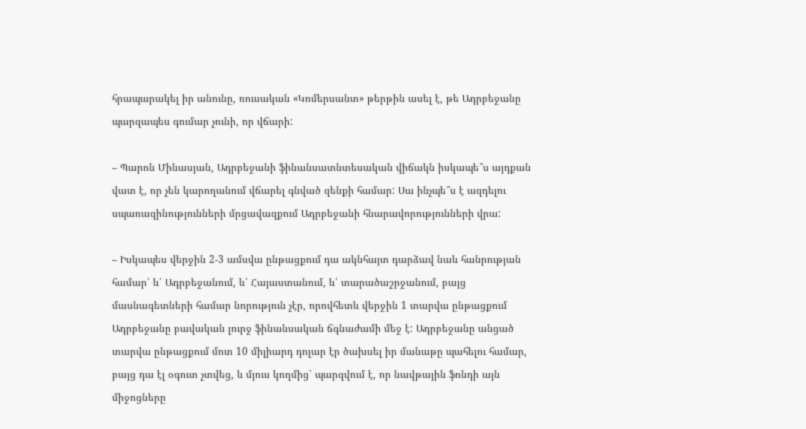հրապարակել իր անունը, ռուսական «Կոմերսանտ» թերթին ասել է, թե Ադրբեջանը պարզապես գումար չունի, որ վճարի:

– Պարոն Մինասյան, Ադրբեջանի ֆինանսատնտեսական վիճակն իսկապե՞ս այդքան վատ է, որ չեն կարողանում վճարել գնված զենքի համար: Սա ինչպե՞ս է ազդելու սպառազինությունների մրցավազքում Ադրբեջանի հնարավորությունների վրա:

– Իսկապես վերջին 2-3 ամսվա ընթացքում դա ակնհայտ դարձավ նաև հանրության համար՝ և՛ Ադրբեջանում, և՛ Հայաստանում, և՛ տարածաշրջանում, բայց մասնագետների համար նորություն չէր, որովհետև վերջին 1 տարվա ընթացքում Ադրբեջանը բավական լուրջ ֆինանսական ճգնաժամի մեջ է: Ադրբեջանը անցած տարվա ընթացքում մոտ 10 միլիարդ դոլար էր ծախսել իր մանաթը պահելու համար, բայց դա էլ օգուտ չտվեց, և մյուս կողմից՝ պարզվում է, որ նավթային ֆոնդի այն միջոցները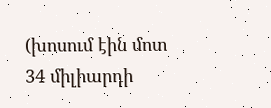(խոսում էին մոտ 34 միլիարդի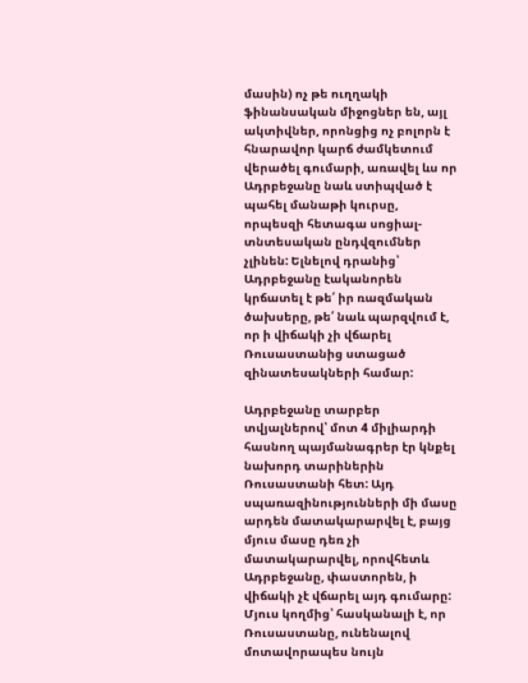մասին) ոչ թե ուղղակի ֆինանսական միջոցներ են, այլ ակտիվներ, որոնցից ոչ բոլորն է հնարավոր կարճ ժամկետում վերածել գումարի, առավել ևս որ Ադրբեջանը նաև ստիպված է պահել մանաթի կուրսը, որպեսզի հետագա սոցիալ-տնտեսական ընդվզումներ չլինեն: Ելնելով դրանից՝ Ադրբեջանը էականորեն կրճատել է թե՛ իր ռազմական ծախսերը, թե՛ նաև պարզվում է, որ ի վիճակի չի վճարել Ռուսաստանից ստացած զինատեսակների համար:

Ադրբեջանը տարբեր տվյալներով՝ մոտ 4 միլիարդի հասնող պայմանագրեր էր կնքել նախորդ տարիներին Ռուսաստանի հետ: Այդ սպառազինությունների մի մասը արդեն մատակարարվել է, բայց մյուս մասը դեռ չի մատակարարվել, որովհետև Ադրբեջանը, փաստորեն, ի վիճակի չէ վճարել այդ գումարը: Մյուս կողմից՝ հասկանալի է, որ Ռուսաստանը, ունենալով մոտավորապես նույն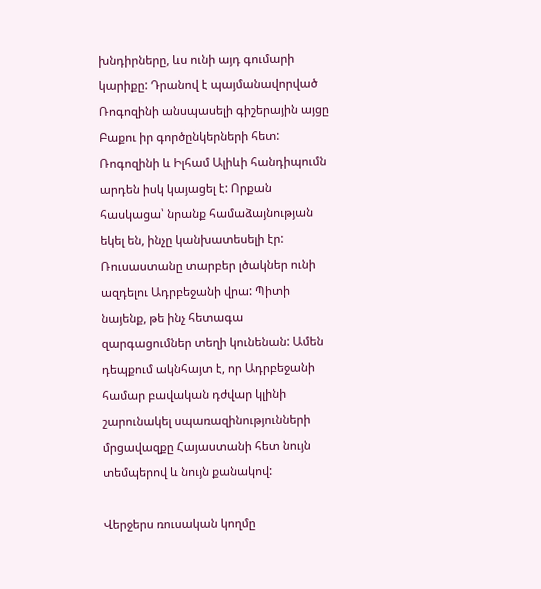խնդիրները, ևս ունի այդ գումարի կարիքը: Դրանով է պայմանավորված Ռոգոզինի անսպասելի գիշերային այցը Բաքու իր գործընկերների հետ: Ռոգոզինի և Իլհամ Ալիևի հանդիպումն արդեն իսկ կայացել է: Որքան հասկացա՝ նրանք համաձայնության եկել են, ինչը կանխատեսելի էր: Ռուսաստանը տարբեր լծակներ ունի ազդելու Ադրբեջանի վրա: Պիտի նայենք, թե ինչ հետագա զարգացումներ տեղի կունենան: Ամեն դեպքում ակնհայտ է, որ Ադրբեջանի համար բավական դժվար կլինի շարունակել սպառազինությունների մրցավազքը Հայաստանի հետ նույն տեմպերով և նույն քանակով:

Վերջերս ռուսական կողմը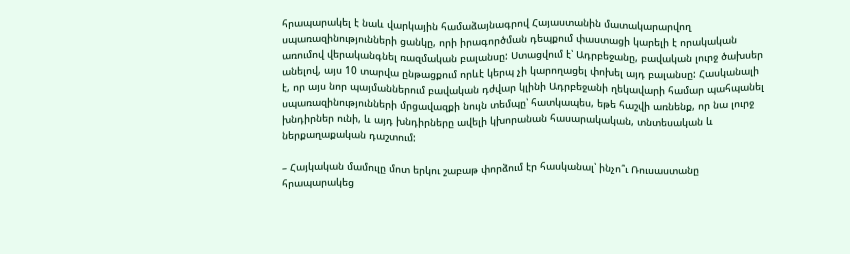հրապարակել է նաև վարկային համաձայնագրով Հայաստանին մատակարարվող սպառազինությունների ցանկը, որի իրագործման դեպքում փաստացի կարելի է որակական առումով վերականգնել ռազմական բալանսը: Ստացվում է՝ Ադրբեջանը, բավական լուրջ ծախսեր անելով, այս 10 տարվա ընթացքում որևէ կերպ չի կարողացել փոխել այդ բալանսը: Հասկանալի է, որ այս նոր պայմաններում բավական դժվար կլինի Ադրբեջանի ղեկավարի համար պահպանել սպառազինությունների մրցավազքի նույն տեմպը՝ հատկապես, եթե հաշվի առնենք, որ նա լուրջ խնդիրներ ունի, և այդ խնդիրները ավելի կխորանան հասարակական, տնտեսական և ներքաղաքական դաշտում:

– Հայկական մամուլը մոտ երկու շաբաթ փորձում էր հասկանալ՝ ինչո՞ւ Ռուսաստանը հրապարակեց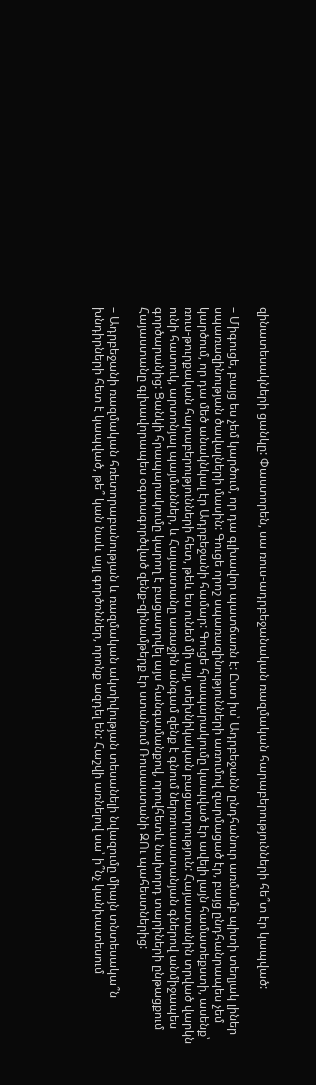զինատեսակների ցանկը: Փաստորեն, սա ռուս-ադրբեջանական ռազմական հարաբերությունների հե՞տ էր կապված:

– Միգուցե, բայց ես չեմ կարծում, որ դա գլխավոր պատճառն է: Ըստ իս՝ Ադրբեջանն ընդհանուր առմամբ պիտի տեղյակ լիներ սպառազինության ծավալների մասին: Գուցե որոշ սպառազինությունների առումով զարմացած էր, բայց ընդհանրապես չեմ կարծում, որ դա մեծ անակնկալ էր Ադրբեջանի համար: Գուցե հրապարակումը կապված էր ավելի լայն համատեքստի, ասենք՝ ռուս-թուրքական հարաբերությունների հետ, թեև ես ունեմ մի այլ, տեխնիկական բացատրություն: Հայաստանին տրված վարկն ունի հատուկ, արտոնյալ պայմաններ, և Հայաստանը առաջին անգամ զենք է գնում ներռուսաստանյան գներով անմիջապես գործարանից: Ցանկի հրապարակումը կարող է բացատրվել այս հանգամանքով, որովհետև նախորդ տարիների ընթացքում Հայաստանը գլխավորապես օգտագործված զենք-զինամթերք էր ստանում Ռուսաստանի ԶՈւ պահեստներից:

– Ադրբեջանի ռազմական հռետորաբանության և ռազմական ակտիվության տեսանելի նվազումը միայն տնտեսակա՞ն խնդիրների հետ է կապված, թե՞ կան նաև այլ գործոններ, որոնք ազդել են: Հաշվի առնելով սա՝ ի՞նչ կանխատեսում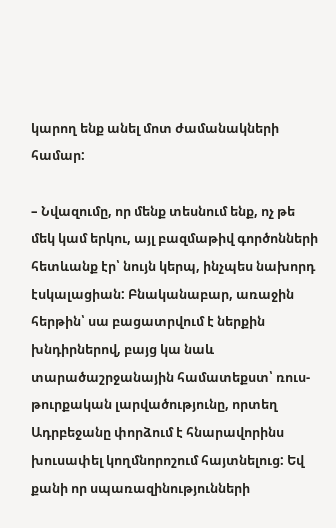կարող ենք անել մոտ ժամանակների համար:

– Նվազումը, որ մենք տեսնում ենք, ոչ թե մեկ կամ երկու, այլ բազմաթիվ գործոնների հետևանք էր՝ նույն կերպ, ինչպես նախորդ էսկալացիան: Բնականաբար, առաջին հերթին՝ սա բացատրվում է ներքին խնդիրներով, բայց կա նաև տարածաշրջանային համատեքստ՝ ռուս-թուրքական լարվածությունը, որտեղ Ադրբեջանը փորձում է հնարավորինս խուսափել կողմնորոշում հայտնելուց: Եվ քանի որ սպառազինությունների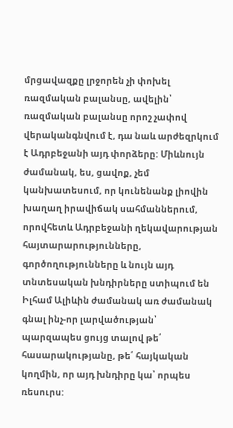մրցավազքը լրջորեն չի փոխել ռազմական բալանսը, ավելին՝ ռազմական բալանսը որոշ չափով վերականգնվում է, դա նաև արժեզրկում է Ադրբեջանի այդ փորձերը: Միևնույն ժամանակ, ես, ցավոք, չեմ կանխատեսում, որ կունենանք լիովին խաղաղ իրավիճակ սահմաններում, որովհետև Ադրբեջանի ղեկավարության հայտարարությունները, գործողությունները և նույն այդ տնտեսական խնդիրները ստիպում են Իլհամ Ալիևին ժամանակ առ ժամանակ գնալ ինչ-որ լարվածության՝ պարզապես ցույց տալով թե՛ հասարակությանը, թե՛ հայկական կողմին, որ այդ խնդիրը կա՝ որպես ռեսուրս: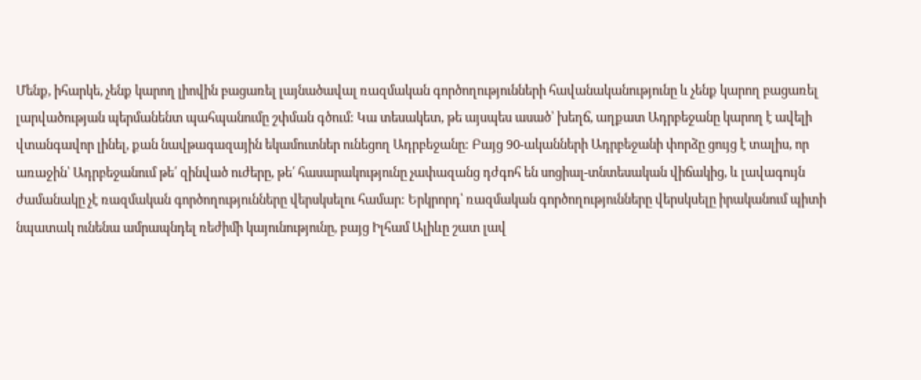Մենք, իհարկե, չենք կարող լիովին բացառել լայնածավալ ռազմական գործողությունների հավանականությունը և չենք կարող բացառել լարվածության պերմանենտ պահպանումը շփման գծում: Կա տեսակետ, թե այսպես ասած՝ խեղճ, աղքատ Ադրբեջանը կարող է ավելի վտանգավոր լինել, քան նավթագազային եկամուտներ ունեցող Ադրբեջանը: Բայց 90-ականների Ադրբեջանի փորձը ցույց է տալիս, որ առաջին՝ Ադրբեջանում թե՛ զինված ուժերը, թե՛ հասարակությունը չափազանց դժգոհ են սոցիալ-տնտեսական վիճակից, և լավագույն ժամանակը չէ ռազմական գործողությունները վերսկսելու համար: Երկրորդ՝ ռազմական գործողությունները վերսկսելը իրականում պիտի նպատակ ունենա ամրապնդել ռեժիմի կայունությունը, բայց Իլհամ Ալիևը շատ լավ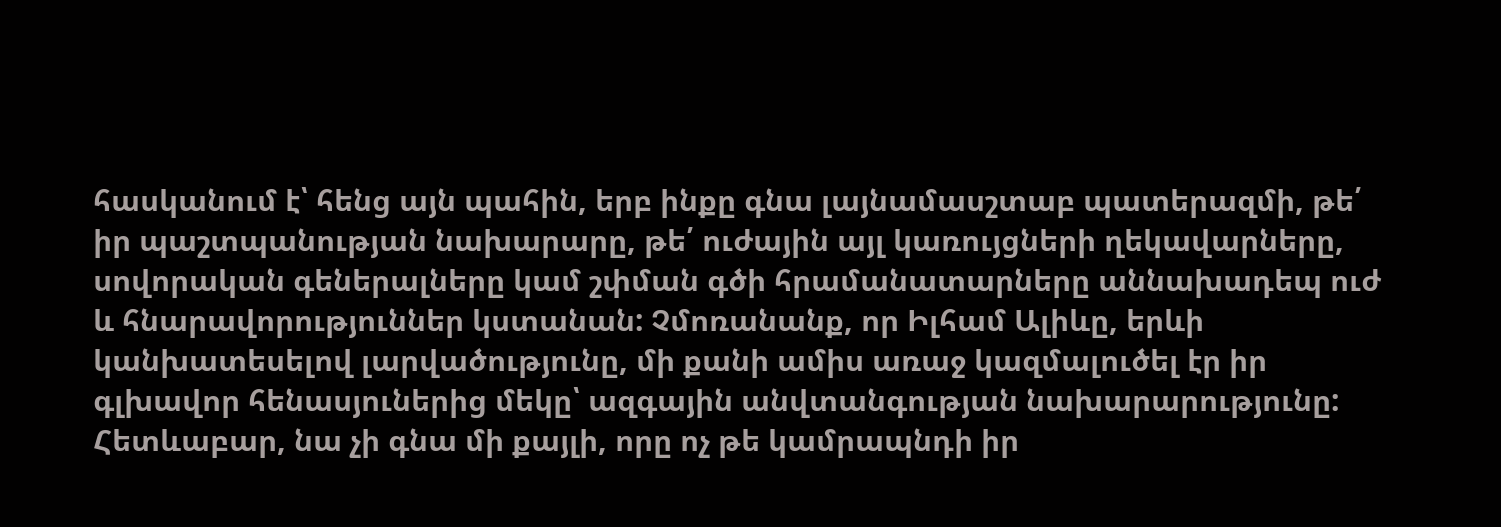հասկանում է՝ հենց այն պահին, երբ ինքը գնա լայնամասշտաբ պատերազմի, թե՛ իր պաշտպանության նախարարը, թե՛ ուժային այլ կառույցների ղեկավարները, սովորական գեներալները կամ շփման գծի հրամանատարները աննախադեպ ուժ և հնարավորություններ կստանան: Չմոռանանք, որ Իլհամ Ալիևը, երևի կանխատեսելով լարվածությունը, մի քանի ամիս առաջ կազմալուծել էր իր գլխավոր հենասյուներից մեկը՝ ազգային անվտանգության նախարարությունը: Հետևաբար, նա չի գնա մի քայլի, որը ոչ թե կամրապնդի իր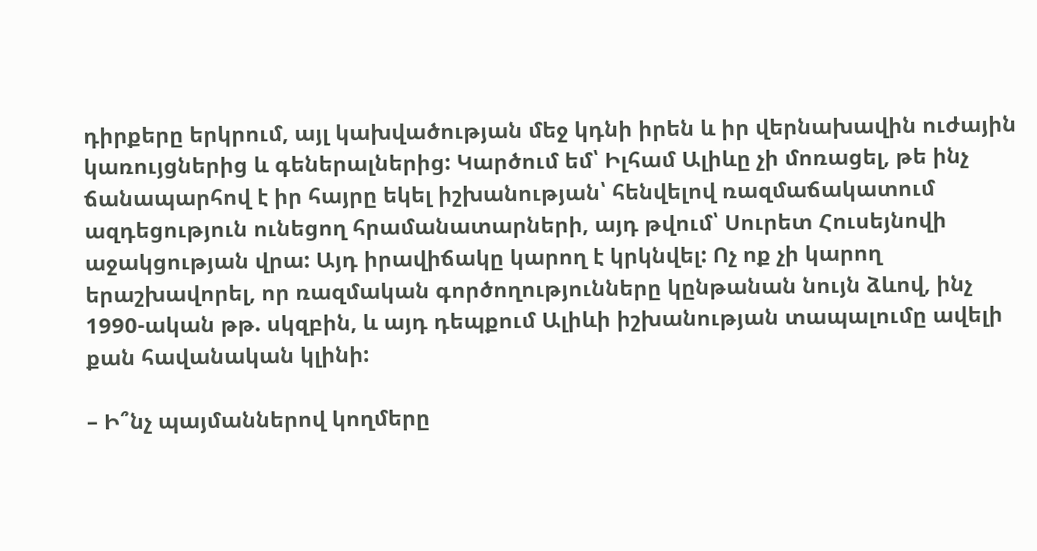դիրքերը երկրում, այլ կախվածության մեջ կդնի իրեն և իր վերնախավին ուժային կառույցներից և գեներալներից: Կարծում եմ՝ Իլհամ Ալիևը չի մոռացել, թե ինչ ճանապարհով է իր հայրը եկել իշխանության՝ հենվելով ռազմաճակատում ազդեցություն ունեցող հրամանատարների, այդ թվում՝ Սուրետ Հուսեյնովի աջակցության վրա: Այդ իրավիճակը կարող է կրկնվել: Ոչ ոք չի կարող երաշխավորել, որ ռազմական գործողությունները կընթանան նույն ձևով, ինչ 1990-ական թթ. սկզբին, և այդ դեպքում Ալիևի իշխանության տապալումը ավելի քան հավանական կլինի:

– Ի՞նչ պայմաններով կողմերը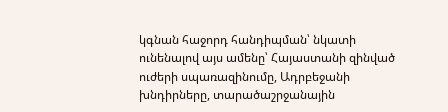կգնան հաջորդ հանդիպման՝ նկատի ունենալով այս ամենը՝ Հայաստանի զինված ուժերի սպառազինումը, Ադրբեջանի խնդիրները, տարածաշրջանային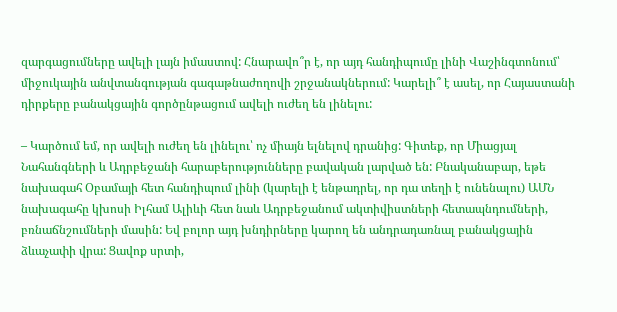զարգացումները ավելի լայն իմաստով: Հնարավո՞ր է, որ այդ հանդիպումը լինի Վաշինգտոնում՝ միջուկային անվտանգության գագաթնաժողովի շրջանակներում: Կարելի՞ է ասել, որ Հայաստանի դիրքերը բանակցային գործընթացում ավելի ուժեղ են լինելու:

– Կարծում եմ, որ ավելի ուժեղ են լինելու՝ ոչ միայն ելնելով դրանից: Գիտեք, որ Միացյալ Նահանգների և Ադրբեջանի հարաբերությունները բավական լարված են: Բնականաբար, եթե նախագահ Օբամայի հետ հանդիպում լինի (կարելի է ենթադրել, որ դա տեղի է ունենալու) ԱՄՆ նախագահը կխոսի Իլհամ Ալիևի հետ նաև Ադրբեջանում ակտիվիստների հետապնդումների, բռնաճնշումների մասին: Եվ բոլոր այդ խնդիրները կարող են անդրադառնալ բանակցային ձևաչափի վրա: Ցավոք սրտի,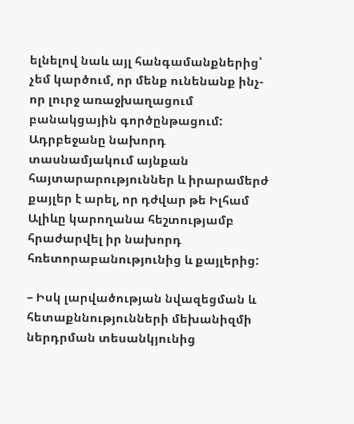ելնելով նաև այլ հանգամանքներից՝ չեմ կարծում, որ մենք ունենանք ինչ-որ լուրջ առաջխաղացում բանակցային գործընթացում: Ադրբեջանը նախորդ տասնամյակում այնքան հայտարարություններ և իրարամերժ քայլեր է արել, որ դժվար թե Իլհամ Ալիևը կարողանա հեշտությամբ հրաժարվել իր նախորդ հռետորաբանությունից և քայլերից:

– Իսկ լարվածության նվազեցման և հետաքննությունների մեխանիզմի ներդրման տեսանկյունից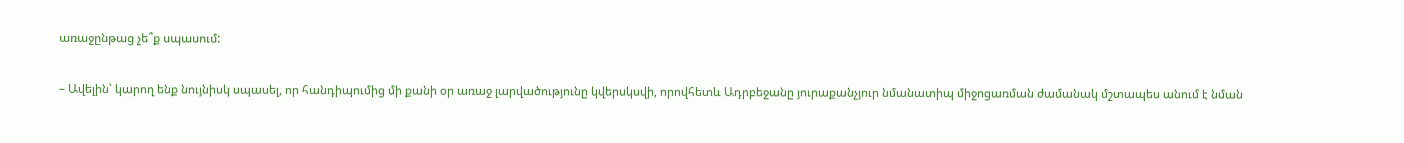առաջընթաց չե՞ք սպասում:

– Ավելին՝ կարող ենք նույնիսկ սպասել, որ հանդիպումից մի քանի օր առաջ լարվածությունը կվերսկսվի, որովհետև Ադրբեջանը յուրաքանչյուր նմանատիպ միջոցառման ժամանակ մշտապես անում է նման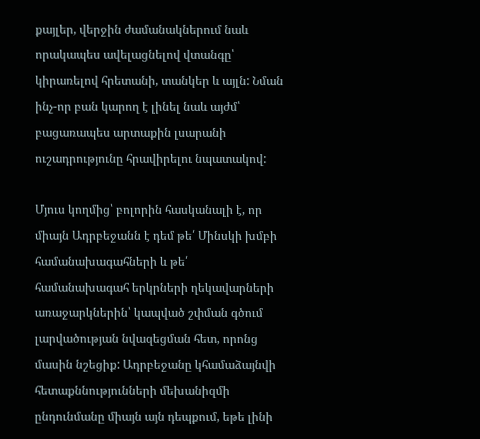քայլեր, վերջին ժամանակներում նաև որակապես ավելացնելով վտանգը՝ կիրառելով հրետանի, տանկեր և այլն: Նման ինչ-որ բան կարող է լինել նաև այժմ՝ բացառապես արտաքին լսարանի ուշադրությունը հրավիրելու նպատակով:

Մյուս կողմից՝ բոլորին հասկանալի է, որ միայն Ադրբեջանն է դեմ թե՛ Մինսկի խմբի համանախագահների և թե՛ համանախագահ երկրների ղեկավարների առաջարկներին՝ կապված շփման գծում լարվածության նվազեցման հետ, որոնց մասին նշեցիք: Ադրբեջանը կհամաձայնվի հետաքննությունների մեխանիզմի ընդունմանը միայն այն դեպքում, եթե լինի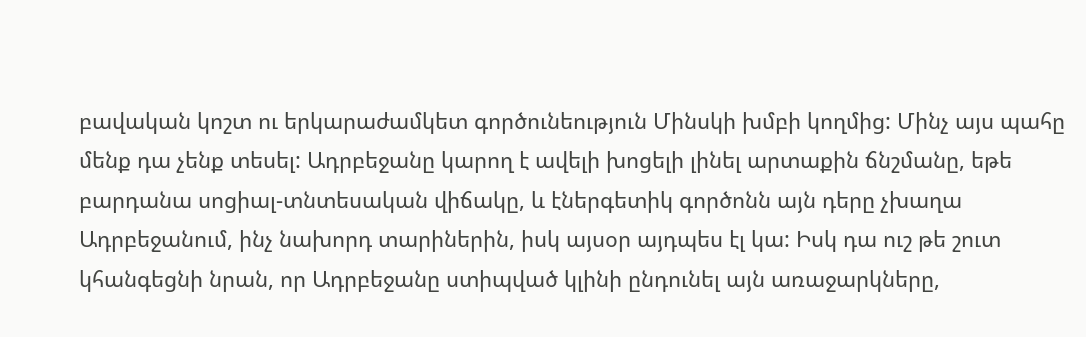բավական կոշտ ու երկարաժամկետ գործունեություն Մինսկի խմբի կողմից: Մինչ այս պահը մենք դա չենք տեսել: Ադրբեջանը կարող է ավելի խոցելի լինել արտաքին ճնշմանը, եթե բարդանա սոցիալ-տնտեսական վիճակը, և էներգետիկ գործոնն այն դերը չխաղա Ադրբեջանում, ինչ նախորդ տարիներին, իսկ այսօր այդպես էլ կա: Իսկ դա ուշ թե շուտ կհանգեցնի նրան, որ Ադրբեջանը ստիպված կլինի ընդունել այն առաջարկները,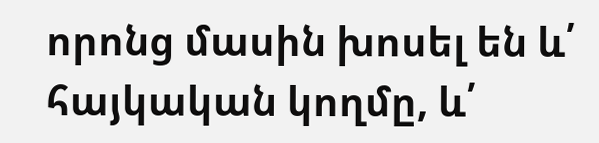որոնց մասին խոսել են և՛ հայկական կողմը, և՛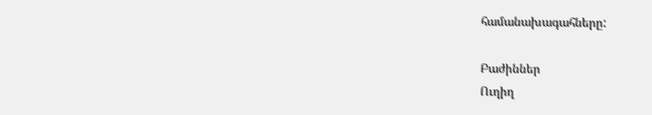համանախագահները:

Բաժիններ
Ուղիղ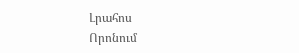Լրահոս
Որոնում